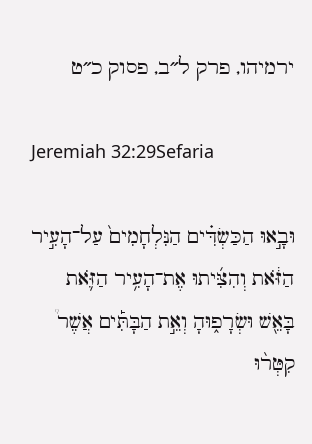ירמיהו, פרק ל״ב, פסוק כ״ט

Jeremiah 32:29Sefaria

וּבָ֣אוּ הַכַּשְׂדִּ֗ים הַנִּלְחָמִים֙ עַל־הָעִ֣יר הַזֹּ֔את וְהִצִּ֜יתוּ אֶת־הָעִ֥יר הַזֹּ֛את בָּאֵ֖שׁ וּשְׂרָפ֑וּהָ וְאֵ֣ת הַבָּתִּ֡ים אֲשֶׁר֩ קִטְּר֨וּ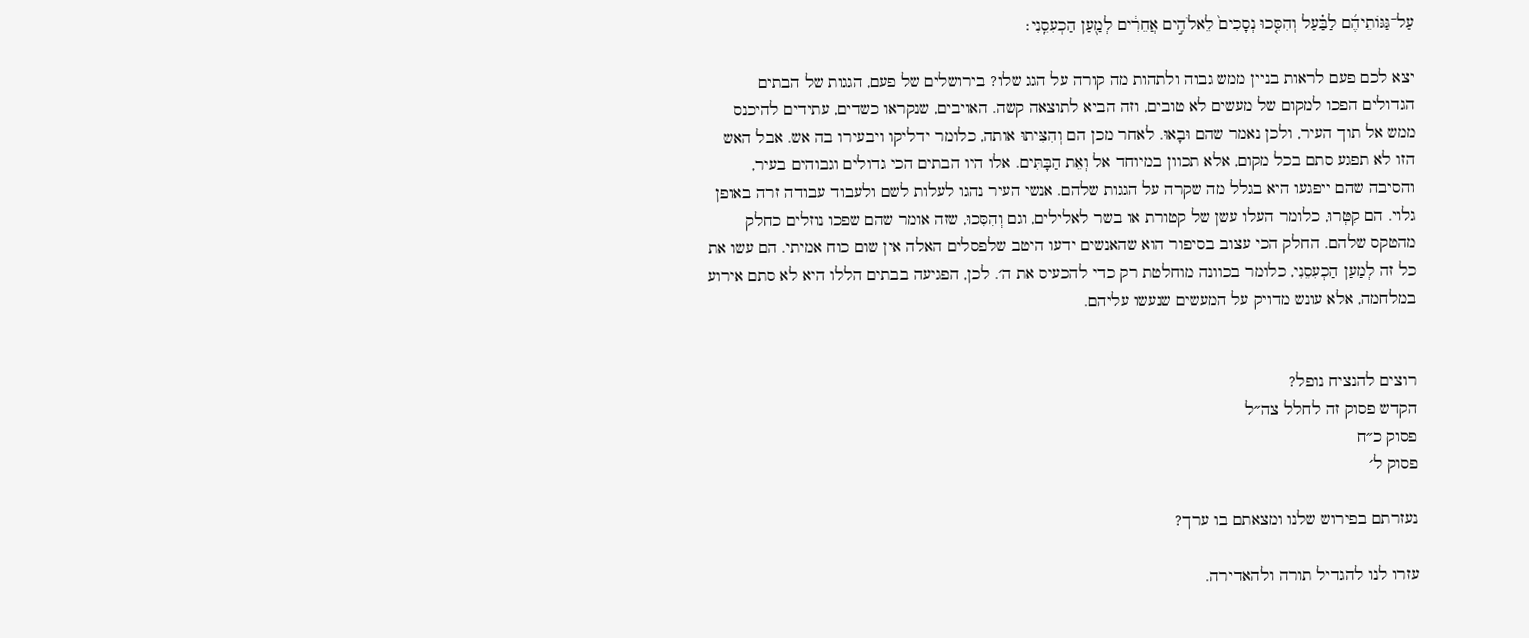עַל־גַּגּוֹתֵיהֶ֜ם לַבַּ֗עַל וְהִסִּ֤כוּ נְסָכִים֙ לֵאלֹהִ֣ים אֲחֵרִ֔ים לְמַ֖עַן הַכְעִסֵֽנִי׃

יצא לכם פעם לראות בניין ממש גבוה ולתהות מה קורה על הגג שלו? בירושלים של פעם, הגגות של הבתים הגדולים הפכו למקום של מעשים לא טובים, וזה הביא לתוצאה קשה. האויבים, שנקראו כשדים, עתידים להיכנס ממש אל תוך העיר, ולכן נאמר שהם וּבָאוּ. לאחר מכן הם וְהִצִּיתוּ אותה, כלומר ידליקו ויבעירו בה אש. אבל האש הזו לא תפגע סתם בכל מקום, אלא תכוון במיוחד אל וְאֵת הַבָּתִּים. אלו היו הבתים הכי גדולים וגבוהים בעיר, והסיבה שהם ייפגעו היא בגלל מה שקרה על הגגות שלהם. אנשי העיר נהגו לעלות לשם ולעבוד עבודה זרה באופן גלוי. הם קִטְּרוּ, כלומר העלו עשן של קטורת או בשר לאלילים, וגם וְהִסִּכוּ, שזה אומר שהם שפכו נוזלים כחלק מהטקס שלהם. החלק הכי עצוב בסיפור הוא שהאנשים ידעו היטב שלפסלים האלה אין שום כוח אמיתי. הם עשו את כל זה לְמַעַן הַכְעִסֵנִי, כלומר בכוונה מוחלטת רק כדי להכעיס את ה׳. לכן, הפגיעה בבתים הללו היא לא סתם אירוע במלחמה, אלא עונש מדויק על המעשים שנעשו עליהם.


רוצים להנציח נופל?
הקדש פסוק זה לחלל צה״ל
פסוק כ״ח
פסוק ל׳

נעזרתם בפירוש שלנו ומצאתם בו ערך?

עזרו לנו להגדיל תורה ולהאדירה.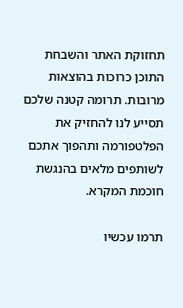תחזוקת האתר והשבחת התוכן כרוכות בהוצאות מרובות. תרומה קטנה שלכם תסייע לנו להחזיק את הפלטפורמה ותהפוך אתכם לשותפים מלאים בהנגשת חוכמת המקרא.

תרמו עכשיו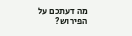מה דעתכם על הפירוש?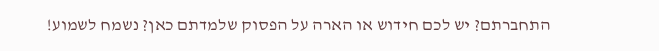התחברתם? יש לכם חידוש או הארה על הפסוק שלמדתם כאן? נשמח לשמוע!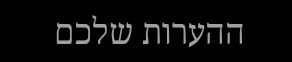ההערות שלכם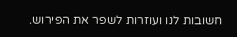חשובות לנו ועוזרות לשפר את הפירוש.